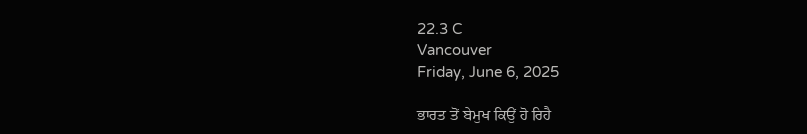22.3 C
Vancouver
Friday, June 6, 2025

ਭਾਰਤ ਤੋਂ ਬੇਮੁਖ ਕਿਉਂ ਹੋ ਰਿਹੈ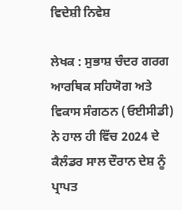ਵਿਦੇਸ਼ੀ ਨਿਵੇਸ਼

ਲੇਖਕ : ਸੁਭਾਸ਼ ਚੰਦਰ ਗਰਗ
ਆਰਥਿਕ ਸਹਿਯੋਗ ਅਤੇ ਵਿਕਾਸ ਸੰਗਠਨ (ਓਈਸੀਡੀ) ਨੇ ਹਾਲ ਹੀ ਵਿੱਚ 2024 ਦੇ ਕੈਲੰਡਰ ਸਾਲ ਦੌਰਾਨ ਦੇਸ਼ ਨੂੰ ਪ੍ਰਾਪਤ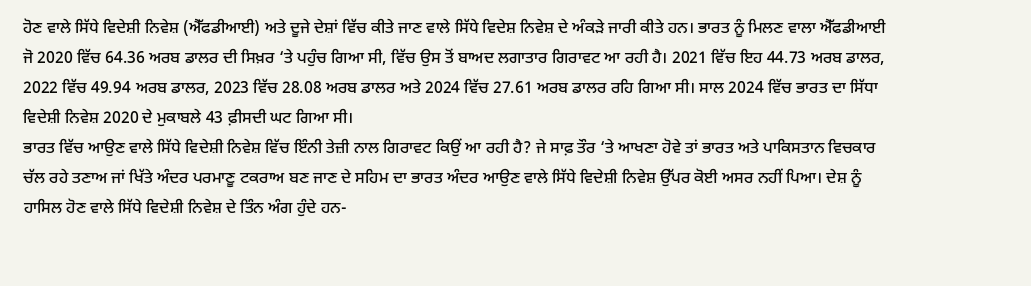ਹੋਣ ਵਾਲੇ ਸਿੱਧੇ ਵਿਦੇਸ਼ੀ ਨਿਵੇਸ਼ (ਐੱਫਡੀਆਈ) ਅਤੇ ਦੂਜੇ ਦੇਸ਼ਾਂ ਵਿੱਚ ਕੀਤੇ ਜਾਣ ਵਾਲੇ ਸਿੱਧੇ ਵਿਦੇਸ਼ ਨਿਵੇਸ਼ ਦੇ ਅੰਕੜੇ ਜਾਰੀ ਕੀਤੇ ਹਨ। ਭਾਰਤ ਨੂੰ ਮਿਲਣ ਵਾਲਾ ਐੱਫਡੀਆਈ ਜੋ 2020 ਵਿੱਚ 64.36 ਅਰਬ ਡਾਲਰ ਦੀ ਸਿਖ਼ਰ ‘ਤੇ ਪਹੁੰਚ ਗਿਆ ਸੀ, ਵਿੱਚ ਉਸ ਤੋਂ ਬਾਅਦ ਲਗਾਤਾਰ ਗਿਰਾਵਟ ਆ ਰਹੀ ਹੈ। 2021 ਵਿੱਚ ਇਹ 44.73 ਅਰਬ ਡਾਲਰ, 2022 ਵਿੱਚ 49.94 ਅਰਬ ਡਾਲਰ, 2023 ਵਿੱਚ 28.08 ਅਰਬ ਡਾਲਰ ਅਤੇ 2024 ਵਿੱਚ 27.61 ਅਰਬ ਡਾਲਰ ਰਹਿ ਗਿਆ ਸੀ। ਸਾਲ 2024 ਵਿੱਚ ਭਾਰਤ ਦਾ ਸਿੱਧਾ ਵਿਦੇਸ਼ੀ ਨਿਵੇਸ਼ 2020 ਦੇ ਮੁਕਾਬਲੇ 43 ਫ਼ੀਸਦੀ ਘਟ ਗਿਆ ਸੀ।
ਭਾਰਤ ਵਿੱਚ ਆਉਣ ਵਾਲੇ ਸਿੱਧੇ ਵਿਦੇਸ਼ੀ ਨਿਵੇਸ਼ ਵਿੱਚ ਇੰਨੀ ਤੇਜ਼ੀ ਨਾਲ ਗਿਰਾਵਟ ਕਿਉਂ ਆ ਰਹੀ ਹੈ? ਜੇ ਸਾਫ਼ ਤੌਰ ‘ਤੇ ਆਖਣਾ ਹੋਵੇ ਤਾਂ ਭਾਰਤ ਅਤੇ ਪਾਕਿਸਤਾਨ ਵਿਚਕਾਰ ਚੱਲ ਰਹੇ ਤਣਾਅ ਜਾਂ ਖਿੱਤੇ ਅੰਦਰ ਪਰਮਾਣੂ ਟਕਰਾਅ ਬਣ ਜਾਣ ਦੇ ਸਹਿਮ ਦਾ ਭਾਰਤ ਅੰਦਰ ਆਉਣ ਵਾਲੇ ਸਿੱਧੇ ਵਿਦੇਸ਼ੀ ਨਿਵੇਸ਼ ਉੱਪਰ ਕੋਈ ਅਸਰ ਨਹੀਂ ਪਿਆ। ਦੇਸ਼ ਨੂੰ ਹਾਸਿਲ ਹੋਣ ਵਾਲੇ ਸਿੱਧੇ ਵਿਦੇਸ਼ੀ ਨਿਵੇਸ਼ ਦੇ ਤਿੰਨ ਅੰਗ ਹੁੰਦੇ ਹਨ-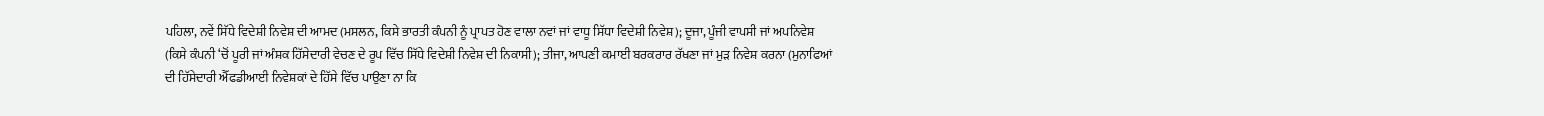ਪਹਿਲਾ, ਨਵੇਂ ਸਿੱਧੇ ਵਿਦੇਸ਼ੀ ਨਿਵੇਸ਼ ਦੀ ਆਮਦ (ਮਸਲਨ, ਕਿਸੇ ਭਾਰਤੀ ਕੰਪਨੀ ਨੂੰ ਪ੍ਰਾਪਤ ਹੋਣ ਵਾਲਾ ਨਵਾਂ ਜਾਂ ਵਾਧੂ ਸਿੱਧਾ ਵਿਦੇਸ਼ੀ ਨਿਵੇਸ਼); ਦੂਜਾ, ਪੂੰਜੀ ਵਾਪਸੀ ਜਾਂ ਅਪਨਿਵੇਸ਼ (ਕਿਸੇ ਕੰਪਨੀ ‘ਚੋਂ ਪੂਰੀ ਜਾਂ ਅੰਸ਼ਕ ਹਿੱਸੇਦਾਰੀ ਵੇਚਣ ਦੇ ਰੂਪ ਵਿੱਚ ਸਿੱਧੇ ਵਿਦੇਸ਼ੀ ਨਿਵੇਸ਼ ਦੀ ਨਿਕਾਸੀ); ਤੀਜਾ, ਆਪਣੀ ਕਮਾਈ ਬਰਕਰਾਰ ਰੱਖਣਾ ਜਾਂ ਮੁੜ ਨਿਵੇਸ਼ ਕਰਨਾ (ਮੁਨਾਫਿਆਂ ਦੀ ਹਿੱਸੇਦਾਰੀ ਐੱਫਡੀਆਈ ਨਿਵੇਸ਼ਕਾਂ ਦੇ ਹਿੱਸੇ ਵਿੱਚ ਪਾਉਣਾ ਨਾ ਕਿ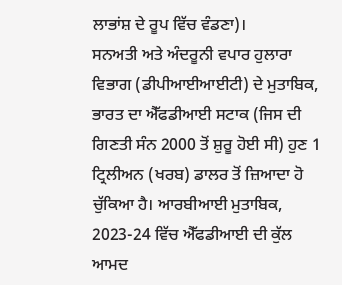ਲਾਭਾਂਸ਼ ਦੇ ਰੂਪ ਵਿੱਚ ਵੰਡਣਾ)।
ਸਨਅਤੀ ਅਤੇ ਅੰਦਰੂਨੀ ਵਪਾਰ ਹੁਲਾਰਾ ਵਿਭਾਗ (ਡੀਪੀਆਈਆਈਟੀ) ਦੇ ਮੁਤਾਬਿਕ, ਭਾਰਤ ਦਾ ਐੱਫਡੀਆਈ ਸਟਾਕ (ਜਿਸ ਦੀ ਗਿਣਤੀ ਸੰਨ 2000 ਤੋਂ ਸ਼ੁਰੂ ਹੋਈ ਸੀ) ਹੁਣ 1 ਟ੍ਰਿਲੀਅਨ (ਖਰਬ) ਡਾਲਰ ਤੋਂ ਜ਼ਿਆਦਾ ਹੋ ਚੁੱਕਿਆ ਹੈ। ਆਰਬੀਆਈ ਮੁਤਾਬਿਕ, 2023-24 ਵਿੱਚ ਐੱਫਡੀਆਈ ਦੀ ਕੁੱਲ ਆਮਦ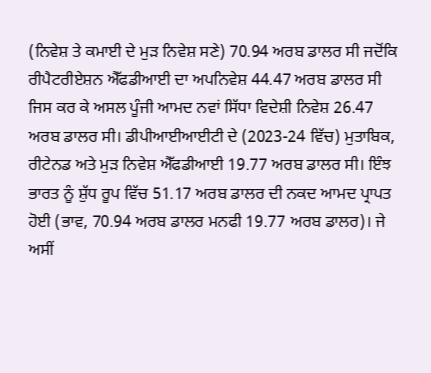(ਨਿਵੇਸ਼ ਤੇ ਕਮਾਈ ਦੇ ਮੁੜ ਨਿਵੇਸ਼ ਸਣੇ) 70.94 ਅਰਬ ਡਾਲਰ ਸੀ ਜਦੋਂਕਿ ਰੀਪੈਟਰੀਏਸ਼ਨ ਐੱਫਡੀਆਈ ਦਾ ਅਪਨਿਵੇਸ਼ 44.47 ਅਰਬ ਡਾਲਰ ਸੀ ਜਿਸ ਕਰ ਕੇ ਅਸਲ ਪੂੰਜੀ ਆਮਦ ਨਵਾਂ ਸਿੱਧਾ ਵਿਦੇਸ਼ੀ ਨਿਵੇਸ਼ 26.47 ਅਰਬ ਡਾਲਰ ਸੀ। ਡੀਪੀਆਈਆਈਟੀ ਦੇ (2023-24 ਵਿੱਚ) ਮੁਤਾਬਿਕ, ਰੀਟੇਨਡ ਅਤੇ ਮੁੜ ਨਿਵੇਸ਼ ਐੱਫਡੀਆਈ 19.77 ਅਰਬ ਡਾਲਰ ਸੀ। ਇੰਝ ਭਾਰਤ ਨੂੰ ਸ਼ੁੱਧ ਰੂਪ ਵਿੱਚ 51.17 ਅਰਬ ਡਾਲਰ ਦੀ ਨਕਦ ਆਮਦ ਪ੍ਰਾਪਤ ਹੋਈ (ਭਾਵ, 70.94 ਅਰਬ ਡਾਲਰ ਮਨਫੀ 19.77 ਅਰਬ ਡਾਲਰ)। ਜੇ ਅਸੀਂ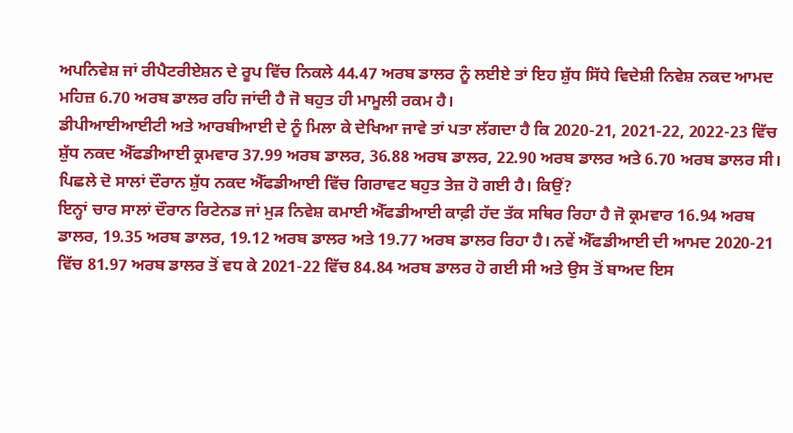ਅਪਨਿਵੇਸ਼ ਜਾਂ ਰੀਪੈਟਰੀਏਸ਼ਨ ਦੇ ਰੂਪ ਵਿੱਚ ਨਿਕਲੇ 44.47 ਅਰਬ ਡਾਲਰ ਨੂੰ ਲਈਏ ਤਾਂ ਇਹ ਸ਼ੁੱਧ ਸਿੱਧੇ ਵਿਦੇਸ਼ੀ ਨਿਵੇਸ਼ ਨਕਦ ਆਮਦ ਮਹਿਜ਼ 6.70 ਅਰਬ ਡਾਲਰ ਰਹਿ ਜਾਂਦੀ ਹੈ ਜੋ ਬਹੁਤ ਹੀ ਮਾਮੂਲੀ ਰਕਮ ਹੈ।
ਡੀਪੀਆਈਆਈਟੀ ਅਤੇ ਆਰਬੀਆਈ ਦੇ ਨੂੰ ਮਿਲਾ ਕੇ ਦੇਖਿਆ ਜਾਵੇ ਤਾਂ ਪਤਾ ਲੱਗਦਾ ਹੈ ਕਿ 2020-21, 2021-22, 2022-23 ਵਿੱਚ ਸ਼ੁੱਧ ਨਕਦ ਐੱਫਡੀਆਈ ਕ੍ਰਮਵਾਰ 37.99 ਅਰਬ ਡਾਲਰ, 36.88 ਅਰਬ ਡਾਲਰ, 22.90 ਅਰਬ ਡਾਲਰ ਅਤੇ 6.70 ਅਰਬ ਡਾਲਰ ਸੀ। ਪਿਛਲੇ ਦੋ ਸਾਲਾਂ ਦੌਰਾਨ ਸ਼ੁੱਧ ਨਕਦ ਐੱਫਡੀਆਈ ਵਿੱਚ ਗਿਰਾਵਟ ਬਹੁਤ ਤੇਜ਼ ਹੋ ਗਈ ਹੈ। ਕਿਉਂ?
ਇਨ੍ਹਾਂ ਚਾਰ ਸਾਲਾਂ ਦੌਰਾਨ ਰਿਟੇਨਡ ਜਾਂ ਮੁੜ ਨਿਵੇਸ਼ ਕਮਾਈ ਐੱਫਡੀਆਈ ਕਾਫ਼ੀ ਹੱਦ ਤੱਕ ਸਥਿਰ ਰਿਹਾ ਹੈ ਜੋ ਕ੍ਰਮਵਾਰ 16.94 ਅਰਬ ਡਾਲਰ, 19.35 ਅਰਬ ਡਾਲਰ, 19.12 ਅਰਬ ਡਾਲਰ ਅਤੇ 19.77 ਅਰਬ ਡਾਲਰ ਰਿਹਾ ਹੈ। ਨਵੇਂ ਐੱਫਡੀਆਈ ਦੀ ਆਮਦ 2020-21 ਵਿੱਚ 81.97 ਅਰਬ ਡਾਲਰ ਤੋਂ ਵਧ ਕੇ 2021-22 ਵਿੱਚ 84.84 ਅਰਬ ਡਾਲਰ ਹੋ ਗਈ ਸੀ ਅਤੇ ਉਸ ਤੋਂ ਬਾਅਦ ਇਸ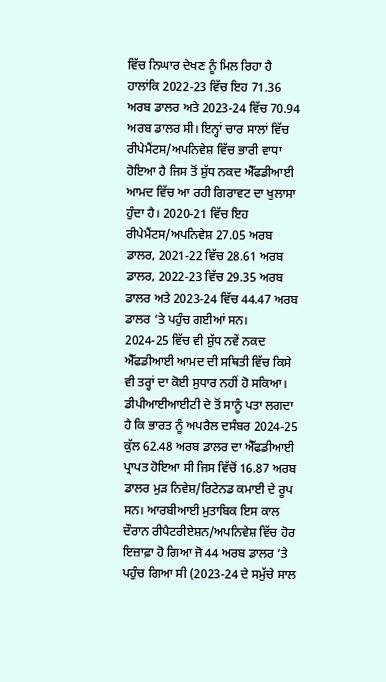ਵਿੱਚ ਨਿਘਾਰ ਦੇਖਣ ਨੂੰ ਮਿਲ ਰਿਹਾ ਹੈ ਹਾਲਾਂਕਿ 2022-23 ਵਿੱਚ ਇਹ 71.36 ਅਰਬ ਡਾਲਰ ਅਤੇ 2023-24 ਵਿੱਚ 70.94 ਅਰਬ ਡਾਲਰ ਸੀ। ਇਨ੍ਹਾਂ ਚਾਰ ਸਾਲਾਂ ਵਿੱਚ ਰੀਪੇਮੈਂਟਸ/ਅਪਨਿਵੇਸ਼ ਵਿੱਚ ਭਾਰੀ ਵਾਧਾ ਹੋਇਆ ਹੈ ਜਿਸ ਤੋਂ ਸ਼ੁੱਧ ਨਕਦ ਐੱਫਡੀਆਈ ਆਮਦ ਵਿੱਚ ਆ ਰਹੀ ਗਿਰਾਵਟ ਦਾ ਖੁਲਾਸਾ ਹੁੰਦਾ ਹੈ। 2020-21 ਵਿੱਚ ਇਹ ਰੀਪੇਮੈਂਟਸ/ਅਪਨਿਵੇਸ਼ 27.05 ਅਰਬ ਡਾਲਰ, 2021-22 ਵਿੱਚ 28.61 ਅਰਬ ਡਾਲਰ, 2022-23 ਵਿੱਚ 29.35 ਅਰਬ ਡਾਲਰ ਅਤੇ 2023-24 ਵਿੱਚ 44.47 ਅਰਬ ਡਾਲਰ ‘ਤੇ ਪਹੁੰਚ ਗਈਆਂ ਸਨ।
2024-25 ਵਿੱਚ ਵੀ ਸ਼ੁੱਧ ਨਵੇਂ ਨਕਦ ਐੱਫਡੀਆਈ ਆਮਦ ਦੀ ਸਥਿਤੀ ਵਿੱਚ ਕਿਸੇ ਵੀ ਤਰ੍ਹਾਂ ਦਾ ਕੋਈ ਸੁਧਾਰ ਨਹੀਂ ਹੋ ਸਕਿਆ। ਡੀਪੀਆਈਆਈਟੀ ਦੇ ਤੋਂ ਸਾਨੂੰ ਪਤਾ ਲਗਦਾ ਹੈ ਕਿ ਭਾਰਤ ਨੂੰ ਅਪਰੈਲ ਦਸੰਬਰ 2024-25 ਕੁੱਲ 62.48 ਅਰਬ ਡਾਲਰ ਦਾ ਐੱਫਡੀਆਈ ਪ੍ਰਾਪਤ ਹੋਇਆ ਸੀ ਜਿਸ ਵਿੱਚੋਂ 16.87 ਅਰਬ ਡਾਲਰ ਮੁੜ ਨਿਵੇਸ਼/ਰਿਟੇਨਡ ਕਮਾਈ ਦੇ ਰੂਪ ਸਨ। ਆਰਬੀਆਈ ਮੁਤਾਬਿਕ ਇਸ ਕਾਲ ਦੌਰਾਨ ਰੀਪੈਟਰੀਏਸ਼ਨ/ਅਪਨਿਵੇਸ਼ ਵਿੱਚ ਹੋਰ ਇਜ਼ਾਫ਼ਾ ਹੋ ਗਿਆ ਜੋ 44 ਅਰਬ ਡਾਲਰ ‘ਤੇ ਪਹੁੰਚ ਗਿਆ ਸੀ (2023-24 ਦੇ ਸਮੁੱਚੇ ਸਾਲ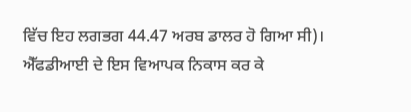ਵਿੱਚ ਇਹ ਲਗਭਗ 44.47 ਅਰਬ ਡਾਲਰ ਹੋ ਗਿਆ ਸੀ)।
ਐੱਫਡੀਆਈ ਦੇ ਇਸ ਵਿਆਪਕ ਨਿਕਾਸ ਕਰ ਕੇ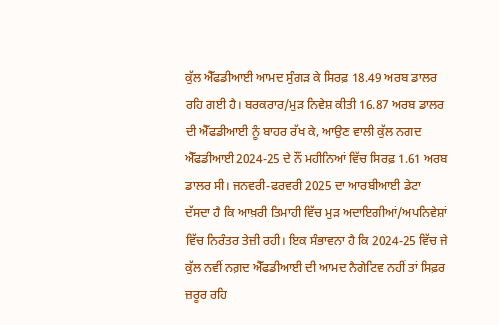ਕੁੱਲ ਐੱਫਡੀਆਈ ਆਮਦ ਸੁੰਗੜ ਕੇ ਸਿਰਫ਼ 18.49 ਅਰਬ ਡਾਲਰ ਰਹਿ ਗਈ ਹੈ। ਬਰਕਰਾਰ/ਮੁੜ ਨਿਵੇਸ਼ ਕੀਤੀ 16.87 ਅਰਬ ਡਾਲਰ ਦੀ ਐੱਫਡੀਆਈ ਨੂੰ ਬਾਹਰ ਰੱਖ ਕੇ, ਆਉਣ ਵਾਲੀ ਕੁੱਲ ਨਗਦ ਐੱਫਡੀਆਈ2024-25 ਦੇ ਨੌਂ ਮਹੀਨਿਆਂ ਵਿੱਚ ਸਿਰਫ਼ 1.61 ਅਰਬ ਡਾਲਰ ਸੀ। ਜਨਵਰੀ-ਫਰਵਰੀ 2025 ਦਾ ਆਰਬੀਆਈ ਡੇਟਾ ਦੱਸਦਾ ਹੈ ਕਿ ਆਖ਼ਰੀ ਤਿਮਾਹੀ ਵਿੱਚ ਮੁੜ ਅਦਾਇਗੀਆਂ/ਅਪਨਿਵੇਸ਼ਾਂ ਵਿੱਚ ਨਿਰੰਤਰ ਤੇਜ਼ੀ ਰਹੀ। ਇਕ ਸੰਭਾਵਨਾ ਹੈ ਕਿ 2024-25 ਵਿੱਚ ਜੇ ਕੁੱਲ ਨਵੀਂ ਨਗ਼ਦ ਐੱਫਡੀਆਈ ਦੀ ਆਮਦ ਨੈਗੇਟਿਵ ਨਹੀਂ ਤਾਂ ਸਿਫ਼ਰ ਜ਼ਰੂਰ ਰਹਿ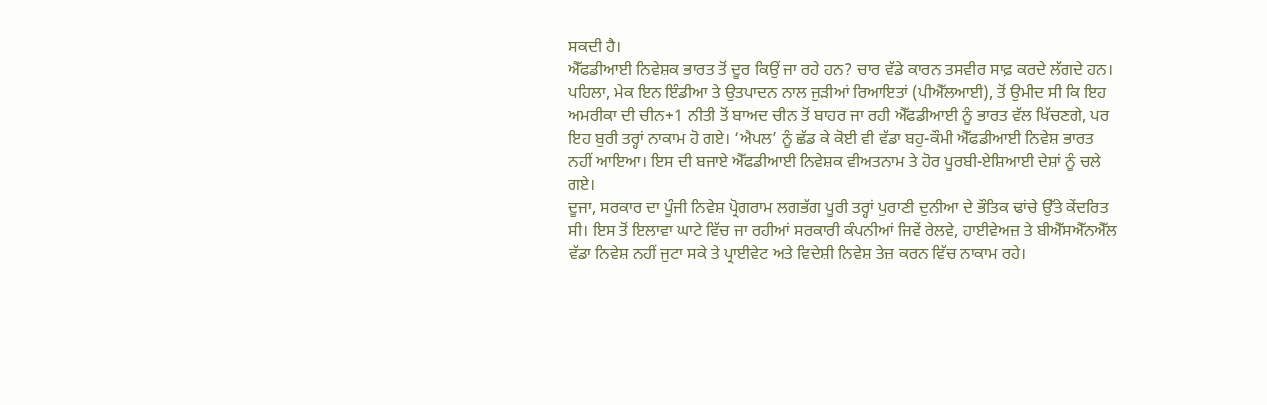ਸਕਦੀ ਹੈ।
ਐੱਫਡੀਆਈ ਨਿਵੇਸ਼ਕ ਭਾਰਤ ਤੋਂ ਦੂਰ ਕਿਉਂ ਜਾ ਰਹੇ ਹਨ? ਚਾਰ ਵੱਡੇ ਕਾਰਨ ਤਸਵੀਰ ਸਾਫ਼ ਕਰਦੇ ਲੱਗਦੇ ਹਨ। ਪਹਿਲਾ, ਮੇਕ ਇਨ ਇੰਡੀਆ ਤੇ ਉਤਪਾਦਨ ਨਾਲ ਜੁੜੀਆਂ ਰਿਆਇਤਾਂ (ਪੀਐੱਲਆਈ), ਤੋਂ ਉਮੀਦ ਸੀ ਕਿ ਇਹ ਅਮਰੀਕਾ ਦੀ ਚੀਨ+1 ਨੀਤੀ ਤੋਂ ਬਾਅਦ ਚੀਨ ਤੋਂ ਬਾਹਰ ਜਾ ਰਹੀ ਐੱਫਡੀਆਈ ਨੂੰ ਭਾਰਤ ਵੱਲ ਖਿੱਚਣਗੇ, ਪਰ ਇਹ ਬੁਰੀ ਤਰ੍ਹਾਂ ਨਾਕਾਮ ਹੋ ਗਏ। ‘ਐਪਲ’ ਨੂੰ ਛੱਡ ਕੇ ਕੋਈ ਵੀ ਵੱਡਾ ਬਹੁ-ਕੌਮੀ ਐੱਫਡੀਆਈ ਨਿਵੇਸ਼ ਭਾਰਤ ਨਹੀਂ ਆਇਆ। ਇਸ ਦੀ ਬਜਾਏ ਐੱਫਡੀਆਈ ਨਿਵੇਸ਼ਕ ਵੀਅਤਨਾਮ ਤੇ ਹੋਰ ਪੂਰਬੀ-ਏਸ਼ਿਆਈ ਦੇਸ਼ਾਂ ਨੂੰ ਚਲੇ ਗਏ।
ਦੂਜਾ, ਸਰਕਾਰ ਦਾ ਪੂੰਜੀ ਨਿਵੇਸ਼ ਪ੍ਰੋਗਰਾਮ ਲਗਭੱਗ ਪੂਰੀ ਤਰ੍ਹਾਂ ਪੁਰਾਣੀ ਦੁਨੀਆ ਦੇ ਭੌਤਿਕ ਢਾਂਚੇ ਉੱਤੇ ਕੇਂਦਰਿਤ ਸੀ। ਇਸ ਤੋਂ ਇਲਾਵਾ ਘਾਟੇ ਵਿੱਚ ਜਾ ਰਹੀਆਂ ਸਰਕਾਰੀ ਕੰਪਨੀਆਂ ਜਿਵੇਂ ਰੇਲਵੇ, ਹਾਈਵੇਅਜ਼ ਤੇ ਬੀਐੱਸਐੱਨਐੱਲ ਵੱਡਾ ਨਿਵੇਸ਼ ਨਹੀਂ ਜੁਟਾ ਸਕੇ ਤੇ ਪ੍ਰਾਈਵੇਟ ਅਤੇ ਵਿਦੇਸ਼ੀ ਨਿਵੇਸ਼ ਤੇਜ਼ ਕਰਨ ਵਿੱਚ ਨਾਕਾਮ ਰਹੇ।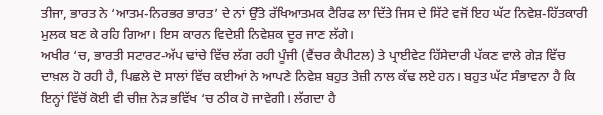ਤੀਜਾ, ਭਾਰਤ ਨੇ ‘ਆਤਮ-ਨਿਰਭਰ ਭਾਰਤ’ ਦੇ ਨਾਂ ਉੱਤੇ ਰੱਖਿਆਤਮਕ ਟੈਰਿਫ ਲਾ ਦਿੱਤੇ ਜਿਸ ਦੇ ਸਿੱਟੇ ਵਜੋਂ ਇਹ ਘੱਟ ਨਿਵੇਸ਼-ਹਿੱਤਕਾਰੀ ਮੁਲਕ ਬਣ ਕੇ ਰਹਿ ਗਿਆ। ਇਸ ਕਾਰਨ ਵਿਦੇਸ਼ੀ ਨਿਵੇਸ਼ਕ ਦੂਰ ਜਾਣ ਲੱਗੇ।
ਅਖੀਰ ‘ਚ, ਭਾਰਤੀ ਸਟਾਰਟ-ਅੱਪ ਢਾਂਚੇ ਵਿੱਚ ਲੱਗ ਰਹੀ ਪੂੰਜੀ (ਵੈਂਚਰ ਕੈਪੀਟਲ) ਤੇ ਪ੍ਰਾਈਵੇਟ ਹਿੱਸੇਦਾਰੀ ਪੱਕਣ ਵਾਲੇ ਗੇੜ ਵਿੱਚ ਦਾਖ਼ਲ ਹੋ ਰਹੀ ਹੈ, ਪਿਛਲੇ ਦੋ ਸਾਲਾਂ ਵਿੱਚ ਕਈਆਂ ਨੇ ਆਪਣੇ ਨਿਵੇਸ਼ ਬਹੁਤ ਤੇਜ਼ੀ ਨਾਲ ਕੱਢ ਲਏ ਹਨ। ਬਹੁਤ ਘੱਟ ਸੰਭਾਵਨਾ ਹੈ ਕਿ ਇਨ੍ਹਾਂ ਵਿੱਚੋਂ ਕੋਈ ਵੀ ਚੀਜ਼ ਨੇੜ ਭਵਿੱਖ ‘ਚ ਠੀਕ ਹੋ ਜਾਵੇਗੀ। ਲੱਗਦਾ ਹੈ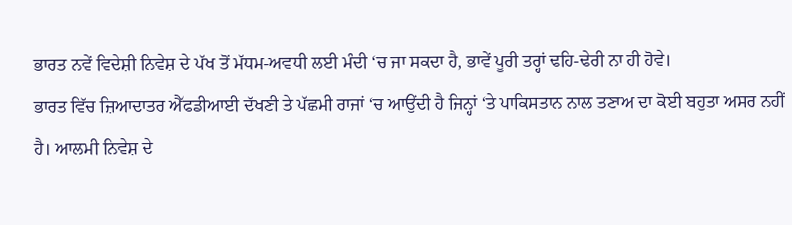ਭਾਰਤ ਨਵੇਂ ਵਿਦੇਸ਼ੀ ਨਿਵੇਸ਼ ਦੇ ਪੱਖ ਤੋਂ ਮੱਧਮ-ਅਵਧੀ ਲਈ ਮੰਦੀ ‘ਚ ਜਾ ਸਕਦਾ ਹੈ, ਭਾਵੇਂ ਪੂਰੀ ਤਰ੍ਹਾਂ ਢਹਿ-ਢੇਰੀ ਨਾ ਹੀ ਹੋਵੇ।
ਭਾਰਤ ਵਿੱਚ ਜ਼ਿਆਦਾਤਰ ਐੱਫਡੀਆਈ ਦੱਖਣੀ ਤੇ ਪੱਛਮੀ ਰਾਜਾਂ ‘ਚ ਆਉਂਦੀ ਹੈ ਜਿਨ੍ਹਾਂ ‘ਤੇ ਪਾਕਿਸਤਾਨ ਨਾਲ ਤਣਾਅ ਦਾ ਕੋਈ ਬਹੁਤਾ ਅਸਰ ਨਹੀਂ ਹੈ। ਆਲਮੀ ਨਿਵੇਸ਼ ਦੇ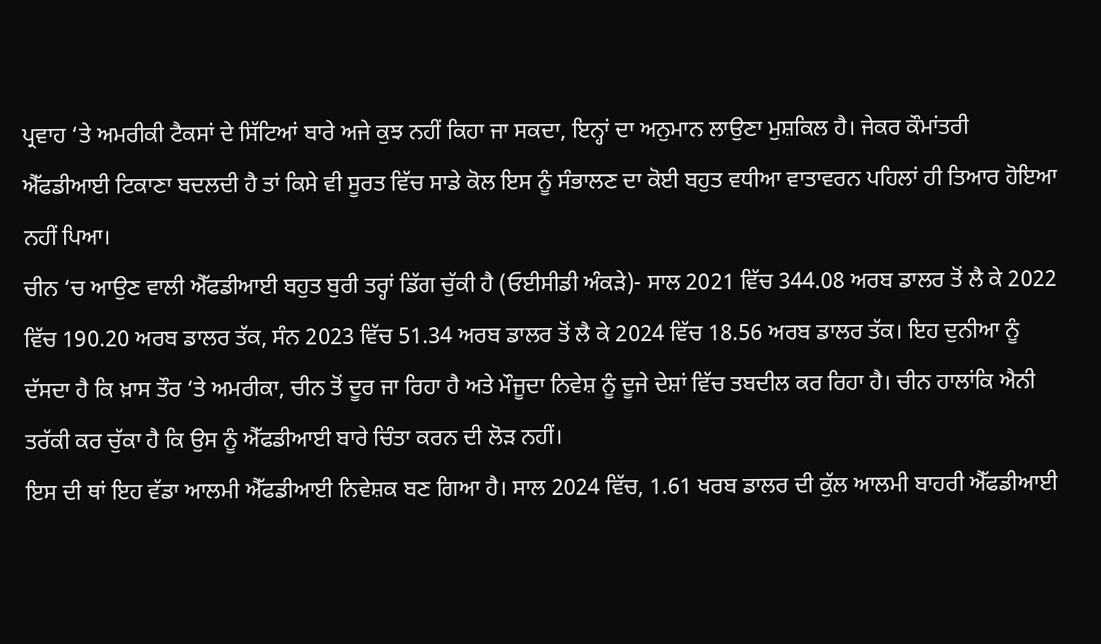ਪ੍ਰਵਾਹ ‘ਤੇ ਅਮਰੀਕੀ ਟੈਕਸਾਂ ਦੇ ਸਿੱਟਿਆਂ ਬਾਰੇ ਅਜੇ ਕੁਝ ਨਹੀਂ ਕਿਹਾ ਜਾ ਸਕਦਾ, ਇਨ੍ਹਾਂ ਦਾ ਅਨੁਮਾਨ ਲਾਉਣਾ ਮੁਸ਼ਕਿਲ ਹੈ। ਜੇਕਰ ਕੌਮਾਂਤਰੀ ਐੱਫਡੀਆਈ ਟਿਕਾਣਾ ਬਦਲਦੀ ਹੈ ਤਾਂ ਕਿਸੇ ਵੀ ਸੂਰਤ ਵਿੱਚ ਸਾਡੇ ਕੋਲ ਇਸ ਨੂੰ ਸੰਭਾਲਣ ਦਾ ਕੋਈ ਬਹੁਤ ਵਧੀਆ ਵਾਤਾਵਰਨ ਪਹਿਲਾਂ ਹੀ ਤਿਆਰ ਹੋਇਆ ਨਹੀਂ ਪਿਆ।
ਚੀਨ ‘ਚ ਆਉਣ ਵਾਲੀ ਐੱਫਡੀਆਈ ਬਹੁਤ ਬੁਰੀ ਤਰ੍ਹਾਂ ਡਿੱਗ ਚੁੱਕੀ ਹੈ (ਓਈਸੀਡੀ ਅੰਕੜੇ)- ਸਾਲ 2021 ਵਿੱਚ 344.08 ਅਰਬ ਡਾਲਰ ਤੋਂ ਲੈ ਕੇ 2022 ਵਿੱਚ 190.20 ਅਰਬ ਡਾਲਰ ਤੱਕ, ਸੰਨ 2023 ਵਿੱਚ 51.34 ਅਰਬ ਡਾਲਰ ਤੋਂ ਲੈ ਕੇ 2024 ਵਿੱਚ 18.56 ਅਰਬ ਡਾਲਰ ਤੱਕ। ਇਹ ਦੁਨੀਆ ਨੂੰ ਦੱਸਦਾ ਹੈ ਕਿ ਖ਼ਾਸ ਤੌਰ ‘ਤੇ ਅਮਰੀਕਾ, ਚੀਨ ਤੋਂ ਦੂਰ ਜਾ ਰਿਹਾ ਹੈ ਅਤੇ ਮੌਜੂਦਾ ਨਿਵੇਸ਼ ਨੂੰ ਦੂਜੇ ਦੇਸ਼ਾਂ ਵਿੱਚ ਤਬਦੀਲ ਕਰ ਰਿਹਾ ਹੈ। ਚੀਨ ਹਾਲਾਂਕਿ ਐਨੀ ਤਰੱਕੀ ਕਰ ਚੁੱਕਾ ਹੈ ਕਿ ਉਸ ਨੂੰ ਐੱਫਡੀਆਈ ਬਾਰੇ ਚਿੰਤਾ ਕਰਨ ਦੀ ਲੋੜ ਨਹੀਂ।
ਇਸ ਦੀ ਥਾਂ ਇਹ ਵੱਡਾ ਆਲਮੀ ਐੱਫਡੀਆਈ ਨਿਵੇਸ਼ਕ ਬਣ ਗਿਆ ਹੈ। ਸਾਲ 2024 ਵਿੱਚ, 1.61 ਖਰਬ ਡਾਲਰ ਦੀ ਕੁੱਲ ਆਲਮੀ ਬਾਹਰੀ ਐੱਫਡੀਆਈ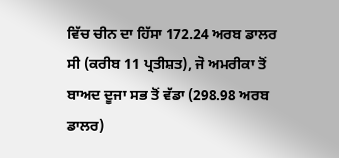ਵਿੱਚ ਚੀਨ ਦਾ ਹਿੱਸਾ 172.24 ਅਰਬ ਡਾਲਰ ਸੀ (ਕਰੀਬ 11 ਪ੍ਰਤੀਸ਼ਤ), ਜੋ ਅਮਰੀਕਾ ਤੋਂ ਬਾਅਦ ਦੂਜਾ ਸਭ ਤੋਂ ਵੱਡਾ (298.98 ਅਰਬ ਡਾਲਰ)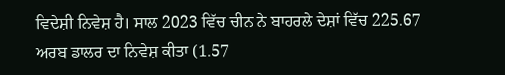ਵਿਦੇਸ਼ੀ ਨਿਵੇਸ਼ ਹੈ। ਸਾਲ 2023 ਵਿੱਚ ਚੀਨ ਨੇ ਬਾਹਰਲੇ ਦੇਸ਼ਾਂ ਵਿੱਚ 225.67 ਅਰਬ ਡਾਲਰ ਦਾ ਨਿਵੇਸ਼ ਕੀਤਾ (1.57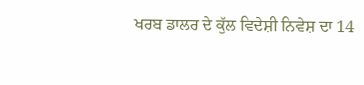ਖਰਬ ਡਾਲਰ ਦੇ ਕੁੱਲ ਵਿਦੇਸ਼ੀ ਨਿਵੇਸ਼ ਦਾ 14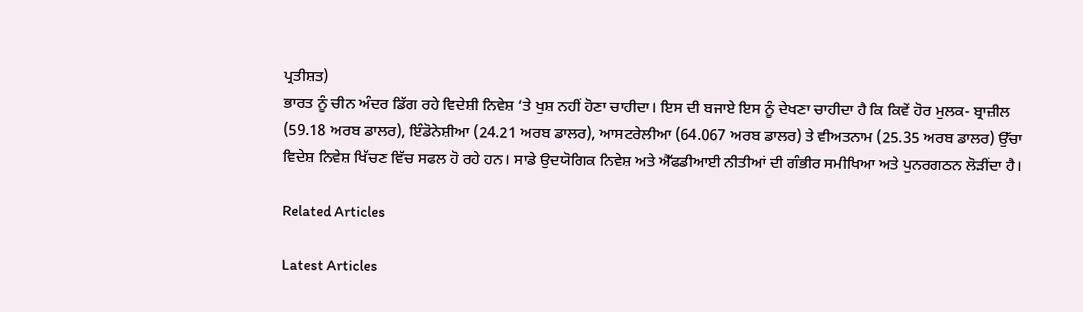ਪ੍ਰਤੀਸ਼ਤ)
ਭਾਰਤ ਨੂੰ ਚੀਨ ਅੰਦਰ ਡਿੱਗ ਰਹੇ ਵਿਦੇਸ਼ੀ ਨਿਵੇਸ਼ ‘ਤੇ ਖੁਸ਼ ਨਹੀਂ ਹੋਣਾ ਚਾਹੀਦਾ। ਇਸ ਦੀ ਬਜਾਏ ਇਸ ਨੂੰ ਦੇਖਣਾ ਚਾਹੀਦਾ ਹੈ ਕਿ ਕਿਵੇਂ ਹੋਰ ਮੁਲਕ- ਬ੍ਰਾਜ਼ੀਲ (59.18 ਅਰਬ ਡਾਲਰ), ਇੰਡੋਨੇਸ਼ੀਆ (24.21 ਅਰਬ ਡਾਲਰ), ਆਸਟਰੇਲੀਆ (64.067 ਅਰਬ ਡਾਲਰ) ਤੇ ਵੀਅਤਨਾਮ (25.35 ਅਰਬ ਡਾਲਰ) ਉੱਚਾ ਵਿਦੇਸ਼ ਨਿਵੇਸ਼ ਖਿੱਚਣ ਵਿੱਚ ਸਫਲ ਹੋ ਰਹੇ ਹਨ। ਸਾਡੇ ਉਦਯੋਗਿਕ ਨਿਵੇਸ਼ ਅਤੇ ਐੱਫਡੀਆਈ ਨੀਤੀਆਂ ਦੀ ਗੰਭੀਰ ਸਮੀਖਿਆ ਅਤੇ ਪੁਨਰਗਠਨ ਲੋੜੀਂਦਾ ਹੈ।

Related Articles

Latest Articles